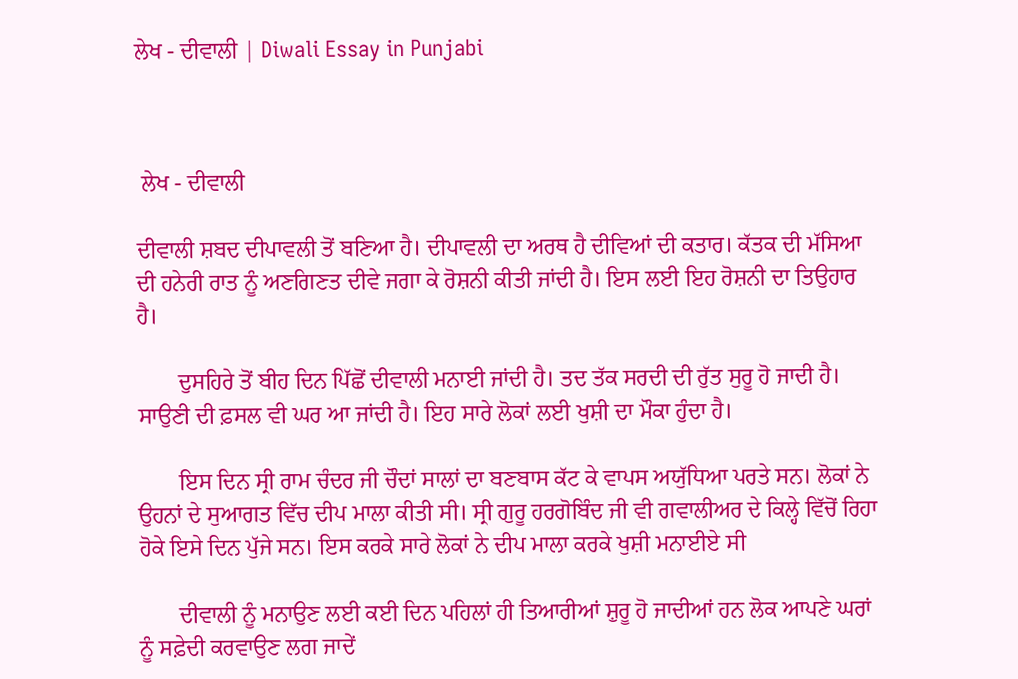ਲੇਖ - ਦੀਵਾਲੀ | Diwali Essay in Punjabi



 ਲੇਖ - ਦੀਵਾਲੀ

ਦੀਵਾਲੀ ਸ਼ਬਦ ਦੀਪਾਵਲੀ ਤੋਂ ਬਣਿਆ ਹੈ। ਦੀਪਾਵਲੀ ਦਾ ਅਰਥ ਹੈ ਦੀਵਿਆਂ ਦੀ ਕਤਾਰ। ਕੱਤਕ ਦੀ ਮੱਸਿਆ ਦੀ ਹਨੇਰੀ ਰਾਤ ਨੂੰ ਅਣਗਿਣਤ ਦੀਵੇ ਜਗਾ ਕੇ ਰੋਸ਼ਨੀ ਕੀਤੀ ਜਾਂਦੀ ਹੈ। ਇਸ ਲਈ ਇਹ ਰੋਸ਼ਨੀ ਦਾ ਤਿਉਹਾਰ ਹੈ।

       ਦੁਸਹਿਰੇ ਤੋਂ ਬੀਹ ਦਿਨ ਪਿੱਛੋਂ ਦੀਵਾਲੀ ਮਨਾਈ ਜਾਂਦੀ ਹੈ। ਤਦ ਤੱਕ ਸਰਦੀ ਦੀ ਰੁੱਤ ਸੁਰੂ ਹੋ ਜਾਦੀ ਹੈ। ਸਾਉਣੀ ਦੀ ਫ਼ਸਲ ਵੀ ਘਰ ਆ ਜਾਂਦੀ ਹੈ। ਇਹ ਸਾਰੇ ਲੋਕਾਂ ਲਈ ਖੁਸ਼ੀ ਦਾ ਮੌਕਾ ਹੁੰਦਾ ਹੈ।

       ਇਸ ਦਿਨ ਸ੍ਰੀ ਰਾਮ ਚੰਦਰ ਜੀ ਚੌਦਾਂ ਸਾਲਾਂ ਦਾ ਬਣਬਾਸ ਕੱਟ ਕੇ ਵਾਪਸ ਅਯੁੱਧਿਆ ਪਰਤੇ ਸਨ। ਲੋਕਾਂ ਨੇ ਉਹਨਾਂ ਦੇ ਸੁਆਗਤ ਵਿੱਚ ਦੀਪ ਮਾਲਾ ਕੀਤੀ ਸੀ। ਸ੍ਰੀ ਗੁਰੂ ਹਰਗੋਬਿੰਦ ਜੀ ਵੀ ਗਵਾਲੀਅਰ ਦੇ ਕਿਲ੍ਹੇ ਵਿੱਚੋਂ ਰਿਹਾ ਹੋਕੇ ਇਸੇ ਦਿਨ ਪੁੱਜੇ ਸਨ। ਇਸ ਕਰਕੇ ਸਾਰੇ ਲੋਕਾਂ ਨੇ ਦੀਪ ਮਾਲਾ ਕਰਕੇ ਖੁਸ਼ੀ ਮਨਾਈਏ ਸੀ

       ਦੀਵਾਲੀ ਨੂੰ ਮਨਾਉਣ ਲਈ ਕਈ ਦਿਨ ਪਹਿਲਾਂ ਹੀ ਤਿਆਰੀਆਂ ਸ਼ੁਰੂ ਹੋ ਜਾਦੀਆਂ ਹਨ ਲੋਕ ਆਪਣੇ ਘਰਾਂ ਨੂੰ ਸਫ਼ੇਦੀ ਕਰਵਾਉਣ ਲਗ ਜਾਦੇਂ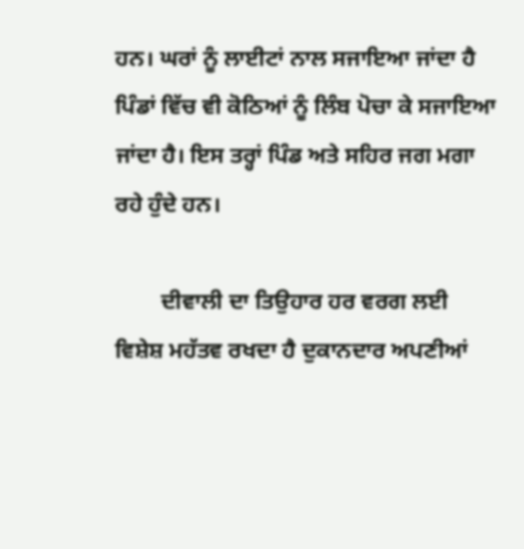ਹਨ। ਘਰਾਂ ਨੂੰ ਲਾਈਟਾਂ ਨਾਲ ਸਜਾਇਆ ਜਾਂਦਾ ਹੈ ਪਿੰਡਾਂ ਵਿੱਚ ਵੀ ਕੋਠਿਆਂ ਨੂੰ ਲਿੰਬ ਪੋਚਾ ਕੇ ਸਜਾਇਆ ਜਾਂਦਾ ਹੈ। ਇਸ ਤਰ੍ਹਾਂ ਪਿੰਡ ਅਤੇ ਸਹਿਰ ਜਗ ਮਗਾ ਰਹੇ ਹੁੰਦੇ ਹਨ।

        ਦੀਵਾਲੀ ਦਾ ਤਿਉਹਾਰ ਹਰ ਵਰਗ ਲਈ ਵਿਸ਼ੇਸ਼ ਮਹੱਤਵ ਰਖਦਾ ਹੈ ਦੁਕਾਨਦਾਰ ਅਪਣੀਆਂ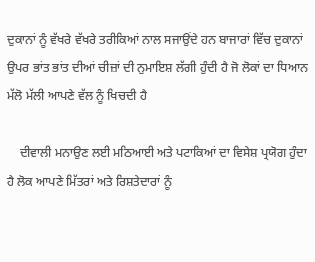ਦੁਕਾਨਾਂ ਨੂੰ ਵੱਖਰੇ ਵੱਖਰੇ ਤਰੀਕਿਆਂ ਨਾਲ ਸਜਾਉਂਦੇ ਹਨ ਬਾਜਾਰਾਂ ਵਿੱਚ ਦੁਕਾਨਾਂ ਉਪਰ ਭਾਂਤ ਭਾਂਤ ਦੀਆਂ ਚੀਜ਼ਾਂ ਦੀ ਨੁਮਾਇਸ਼ ਲੱਗੀ ਹੁੰਦੀ ਹੈ ਜੋ ਲੋਕਾਂ ਦਾ ਧਿਆਨ ਮੱਲੋ ਮੱਲੀ ਆਪਣੇ ਵੱਲ ਨੂੰ ਖਿਚਦੀ ਹੈ

    ਦੀਵਾਲੀ ਮਨਾਉਣ ਲਈ ਮਠਿਆਈ ਅਤੇ ਪਟਾਕਿਆਂ ਦਾ ਵਿਸੇਸ਼ ਪ੍ਰਯੋਗ ਹੁੰਦਾ ਹੈ ਲੋਕ ਆਪਣੇ ਮਿੱਤਰਾਂ ਅਤੇ ਰਿਸ਼ਤੇਦਾਰਾਂ ਨੂੰ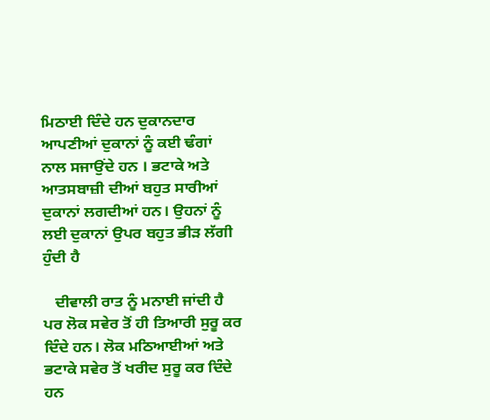ਮਿਠਾਈ ਦਿੰਦੇ ਹਨ ਦੁਕਾਨਦਾਰ ਆਪਣੀਆਂ ਦੁਕਾਨਾਂ ਨੂੰ ਕਈ ਢੰਗਾਂ ਨਾਲ ਸਜਾਉਂਦੇ ਹਨ । ਭਟਾਕੇ ਅਤੇ ਆਤਸਬਾਜ਼ੀ ਦੀਆਂ ਬਹੁਤ ਸਾਰੀਆਂ ਦੁਕਾਨਾਂ ਲਗਦੀਆਂ ਹਨ। ਉਹਨਾਂ ਨੂੰ ਲਈ ਦੁਕਾਨਾਂ ਉਪਰ ਬਹੁਤ ਭੀੜ ਲੱਗੀ ਹੁੰਦੀ ਹੈ

   ਦੀਵਾਲੀ ਰਾਤ ਨੂੰ ਮਨਾਈ ਜਾਂਦੀ ਹੈ ਪਰ ਲੋਕ ਸਵੇਰ ਤੋਂ ਹੀ ਤਿਆਰੀ ਸੁਰੂ ਕਰ ਦਿੰਦੇ ਹਨ। ਲੋਕ ਮਠਿਆਈਆਂ ਅਤੇ ਭਟਾਕੇ ਸਵੇਰ ਤੋਂ ਖਰੀਦ ਸੁਰੂ ਕਰ ਦਿੰਦੇ ਹਨ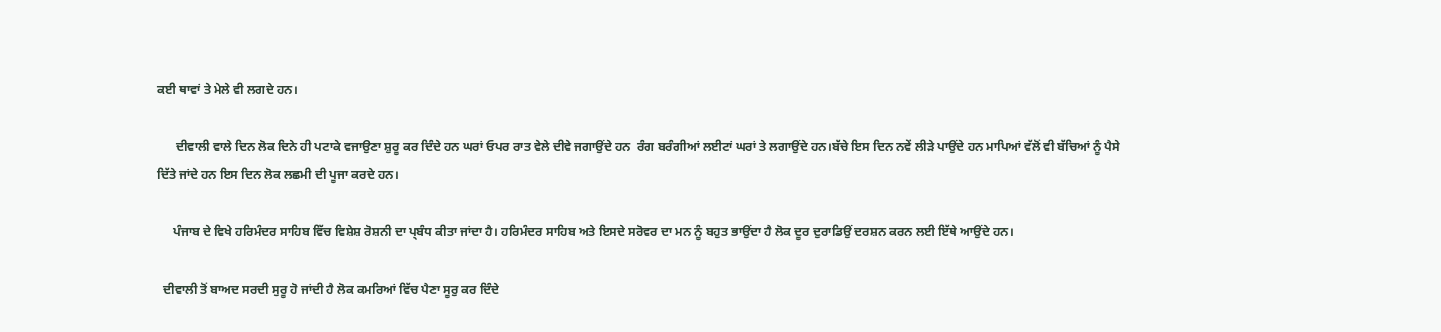ਕਈ ਥਾਵਾਂ ਤੇ ਮੇਲੇ ਵੀ ਲਗਦੇ ਹਨ।

      ਦੀਵਾਲੀ ਵਾਲੇ ਦਿਨ ਲੋਕ ਦਿਨੇ ਹੀ ਪਟਾਕੇ ਵਜਾਉਣਾ ਸ਼ੁਰੂ ਕਰ ਦਿੰਦੇ ਹਨ ਘਰਾਂ ਓਪਰ ਰਾਤ ਵੇਲੇ ਦੀਵੇ ਜਗਾਉਂਦੇ ਹਨ  ਰੰਗ ਬਰੰਗੀਆਂ ਲਈਟਾਂ ਘਰਾਂ ਤੇ ਲਗਾਉਂਦੇ ਹਨ।ਬੱਚੇ ਇਸ ਦਿਨ ਨਵੇਂ ਲੀੜੇ ਪਾਉਂਦੇ ਹਨ ਮਾਪਿਆਂ ਵੱਲੋਂ ਵੀ ਬੱਚਿਆਂ ਨੂੰ ਪੈਸੇ ਦਿੱਤੇ ਜਾਂਦੇ ਹਨ ਇਸ ਦਿਨ ਲੋਕ ਲਛਮੀ ਦੀ ਪੂਜਾ ਕਰਦੇ ਹਨ।

     ਪੰਜਾਬ ਦੇ ਵਿਖੇ ਹਰਿਮੰਦਰ ਸਾਹਿਬ ਵਿੱਚ ਵਿਸ਼ੇਸ਼ ਰੋਸ਼ਨੀ ਦਾ ਪ੍ਬੰਧ ਕੀਤਾ ਜਾਂਦਾ ਹੈ। ਹਰਿਮੰਦਰ ਸਾਹਿਬ ਅਤੇ ਇਸਦੇ ਸਰੋਵਰ ਦਾ ਮਨ ਨੂੰ ਬਹੁਤ ਭਾਉਂਦਾ ਹੈ ਲੋਕ ਦੂਰ ਦੁਰਾਡਿਉਂ ਦਰਸ਼ਨ ਕਰਨ ਲਈ ਇੱਥੇ ਆਉਂਦੇ ਹਨ।

  ਦੀਵਾਲੀ ਤੋਂ ਬਾਅਦ ਸਰਦੀ ਸੁਰੂ ਹੋ ਜਾਂਦੀ ਹੈ ਲੋਕ ਕਮਰਿਆਂ ਵਿੱਚ ਪੈਣਾ ਸੂਰੁ ਕਰ ਦਿੰਦੇ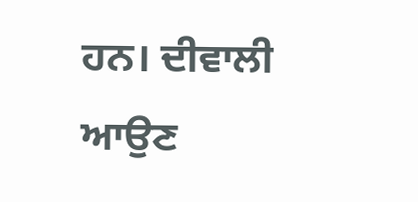ਹਨ। ਦੀਵਾਲੀ ਆਉਣ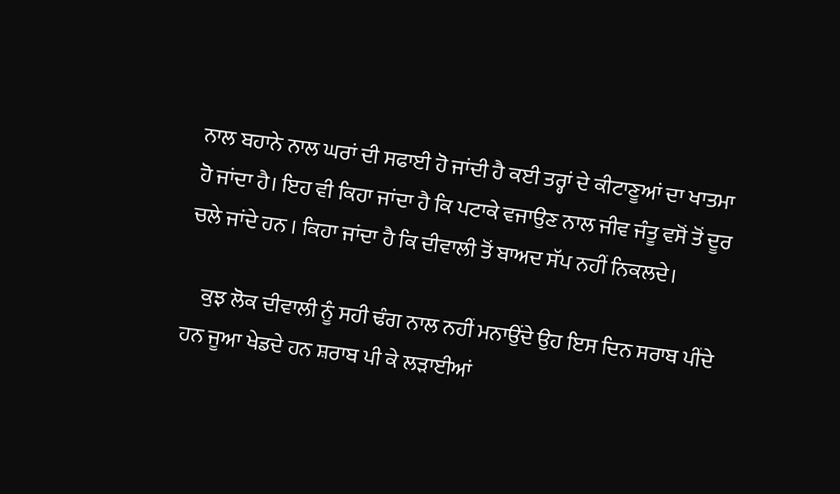ਨਾਲ ਬਹਾਨੇ ਨਾਲ ਘਰਾਂ ਦੀ ਸਫਾਈ ਹੋ ਜਾਂਦੀ ਹੈ ਕਈ ਤਰ੍ਹਾਂ ਦੇ ਕੀਟਾਣੂਆਂ ਦਾ ਖਾਤਮਾ ਹੋ ਜਾਂਦਾ ਹੈ। ਇਹ ਵੀ ਕਿਹਾ ਜਾਂਦਾ ਹੈ ਕਿ ਪਟਾਕੇ ਵਜਾਉਣ ਨਾਲ ਜੀਵ ਜੰਤੂ ਵਸੋਂ ਤੋਂ ਦੂਰ ਚਲੇ ਜਾਂਦੇ ਹਨ । ਕਿਹਾ ਜਾਂਦਾ ਹੈ ਕਿ ਦੀਵਾਲੀ ਤੋਂ ਬਾਅਦ ਸੱਪ ਨਹੀਂ ਨਿਕਲਦੇ।

    ਕੁਝ ਲੋਕ ਦੀਵਾਲੀ ਨੂੰ ਸਹੀ ਢੰਗ ਨਾਲ ਨਹੀਂ ਮਨਾਉਂਦੇ ਉਹ ਇਸ ਦਿਨ ਸਰਾਬ ਪੀਂਦੇ ਹਨ ਜੂਆ ਖੇਡਦੇ ਹਨ ਸ਼ਰਾਬ ਪੀ ਕੇ ਲੜਾਈਆਂ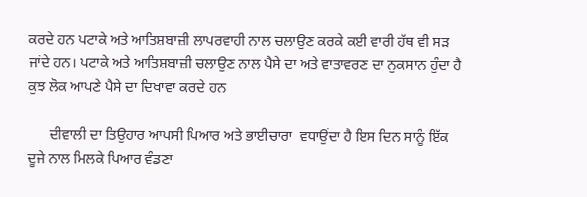ਕਰਦੇ ਹਨ ਪਟਾਕੇ ਅਤੇ ਆਤਿਸ਼ਬਾਜ਼ੀ ਲਾਪਰਵਾਹੀ ਨਾਲ ਚਲਾਉਣ ਕਰਕੇ ਕਈ ਵਾਰੀ ਹੱਥ ਵੀ ਸੜ ਜਾਂਦੇ ਹਨ। ਪਟਾਕੇ ਅਤੇ ਆਤਿਸ਼ਬਾਜ਼ੀ ਚਲਾਉਣ ਨਾਲ ਪੈਸੇ ਦਾ ਅਤੇ ਵਾਤਾਵਰਣ ਦਾ ਨੁਕਸਾਨ ਹੁੰਦਾ ਹੈ ਕੁਝ ਲੋਕ ਆਪਣੇ ਪੈਸੇ ਦਾ ਦਿਖਾਵਾ ਕਰਦੇ ਹਨ

      ਦੀਵਾਲੀ ਦਾ ਤਿਉਹਾਰ ਆਪਸੀ ਪਿਆਰ ਅਤੇ ਭਾਈਚਾਰਾ  ਵਧਾਉਂਦਾ ਹੈ ਇਸ ਦਿਨ ਸਾਨੂੰ ਇੱਕ ਦੂਜੇ ਨਾਲ ਮਿਲਕੇ ਪਿਆਰ ਵੰਡਣਾ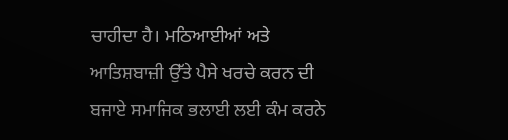ਚਾਹੀਦਾ ਹੈ। ਮਠਿਆਈਆਂ ਅਤੇ ਆਤਿਸ਼ਬਾਜ਼ੀ ਉੱਤੇ ਪੈਸੇ ਖਰਚੇ ਕਰਨ ਦੀ ਬਜਾਏ ਸਮਾਜਿਕ ਭਲਾਈ ਲਈ ਕੰਮ ਕਰਨੇ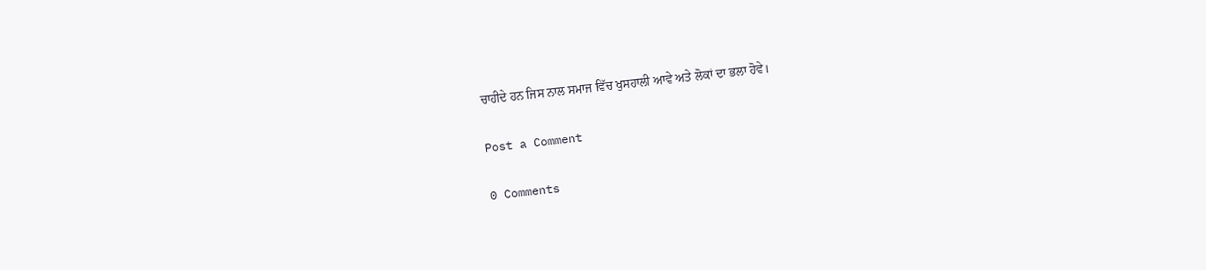ਚਾਹੀਦੇ ਹਨ ਜਿਸ ਨਾਲ ਸਮਾਜ ਵਿੱਚ ਖੁਸਹਾਲੀ ਆਵੇ ਅਤੇ ਲੋਕਾਂ ਦਾ ਭਲਾ ਹੋਵੇ।

Post a Comment

0 Comments